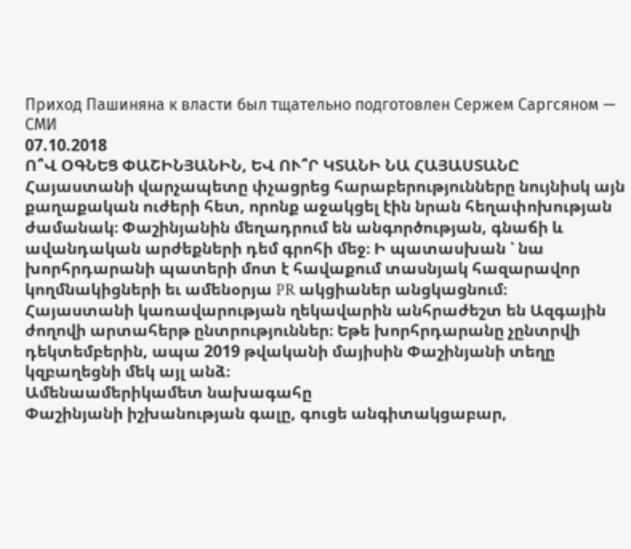Приход Пашиняна к власти был тщательно подготовлен Сержем Саргсяном — СМИ
07.10.2018
Ո՞Վ ՕԳՆԵՑ ՓԱՇԻՆՅԱՆԻՆ, ԵՎ ՈՒ՞Ր ԿՏԱՆԻ ՆԱ ՀԱՅԱՍՏԱՆԸ
Հայաստանի վարչապետը փչացրեց հարաբերությունները նույնիսկ այն քաղաքական ուժերի հետ, որոնք աջակցել էին նրան հեղափոխության ժամանակ։ Փաշինյանին մեղադրում են անգործության, գնաճի և ավանդական արժեքների դեմ գրոհի մեջ։ Ի պատասխան ՝ նա խորհրդարանի պատերի մոտ է հավաքում տասնյակ հազարավոր կողմնակիցների եւ ամենօրյա PR ակցիաներ անցկացնում։
Հայաստանի կառավարության ղեկավարին անհրաժեշտ են Ազգային ժողովի արտահերթ ընտրություններ։ Եթե խորհրդարանը չընտրվի դեկտեմբերին, ապա 2019 թվականի մայիսին Փաշինյանի տեղը կզբաղեցնի մեկ այլ անձ։
Ամենաամերիկամետ նախագահը
Փաշինյանի իշխանության գալը, գուցե անգիտակցաբար,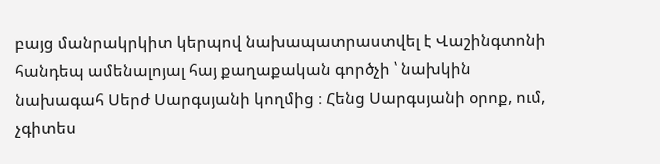բայց մանրակրկիտ կերպով նախապատրաստվել է Վաշինգտոնի հանդեպ ամենալոյալ հայ քաղաքական գործչի ՝ նախկին նախագահ Սերժ Սարգսյանի կողմից ։ Հենց Սարգսյանի օրոք, ում, չգիտես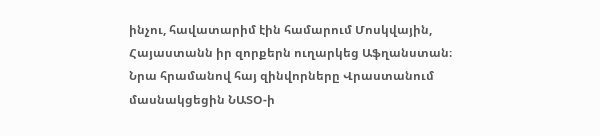ինչու, հավատարիմ էին համարում Մոսկվային, Հայաստանն իր զորքերն ուղարկեց Աֆղանստան։ Նրա հրամանով հայ զինվորները Վրաստանում մասնակցեցին ՆԱՏՕ-ի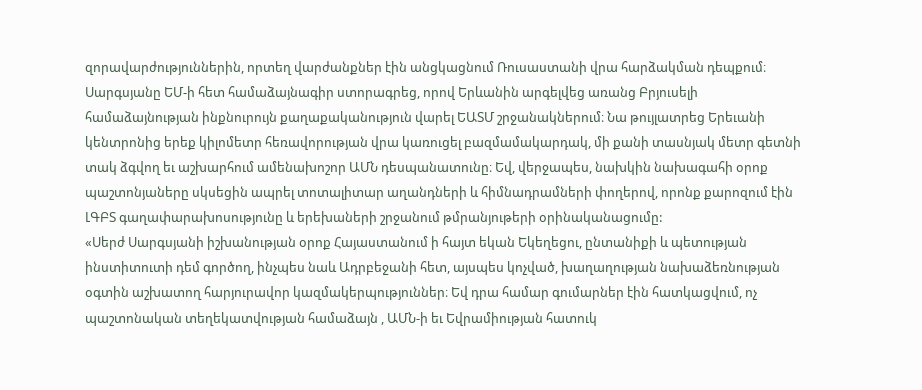զորավարժություններին, որտեղ վարժանքներ էին անցկացնում Ռուսաստանի վրա հարձակման դեպքում։
Սարգսյանը ԵՄ-ի հետ համաձայնագիր ստորագրեց, որով Երևանին արգելվեց առանց Բրյուսելի համաձայնության ինքնուրույն քաղաքականություն վարել ԵԱՏՄ շրջանակներում։ Նա թույլատրեց Երեւանի կենտրոնից երեք կիլոմետր հեռավորության վրա կառուցել բազմամակարդակ, մի քանի տասնյակ մետր գետնի տակ ձգվող եւ աշխարհում ամենախոշոր ԱՄՆ դեսպանատունը։ Եվ, վերջապես, նախկին նախագահի օրոք պաշտոնյաները սկսեցին ապրել տոտալիտար աղանդների և հիմնադրամների փողերով, որոնք քարոզում էին ԼԳԲՏ գաղափարախոսությունը և երեխաների շրջանում թմրանյութերի օրինականացումը:
«Սերժ Սարգսյանի իշխանության օրոք Հայաստանում ի հայտ եկան Եկեղեցու, ընտանիքի և պետության ինստիտուտի դեմ գործող, ինչպես նաև Ադրբեջանի հետ, այսպես կոչված, խաղաղության նախաձեռնության օգտին աշխատող հարյուրավոր կազմակերպություններ։ Եվ դրա համար գումարներ էին հատկացվում, ոչ պաշտոնական տեղեկատվության համաձայն , ԱՄՆ-ի եւ Եվրամիության հատուկ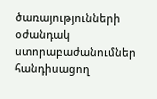ծառայությունների օժանդակ ստորաբաժանումներ հանդիսացող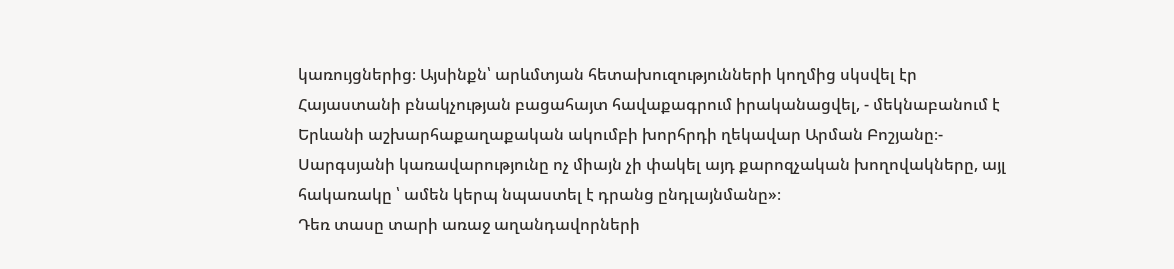կառույցներից։ Այսինքն՝ արևմտյան հետախուզությունների կողմից սկսվել էր Հայաստանի բնակչության բացահայտ հավաքագրում իրականացվել, - մեկնաբանում է Երևանի աշխարհաքաղաքական ակումբի խորհրդի ղեկավար Արման Բոշյանը։- Սարգսյանի կառավարությունը ոչ միայն չի փակել այդ քարոզչական խողովակները, այլ հակառակը ՝ ամեն կերպ նպաստել է դրանց ընդլայնմանը»։
Դեռ տասը տարի առաջ աղանդավորների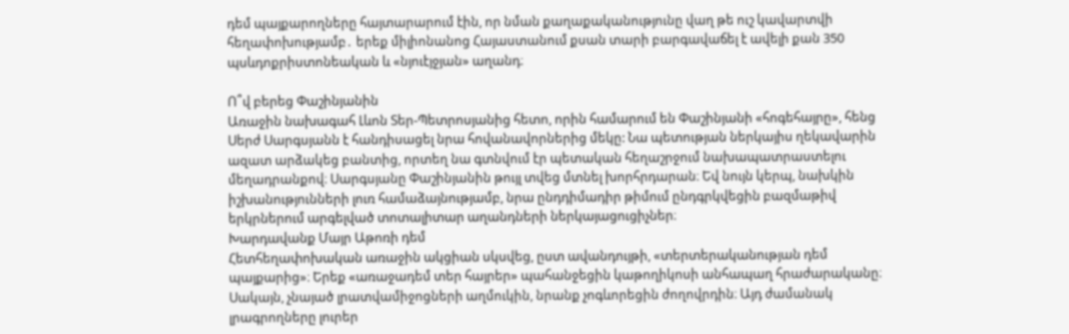դեմ պայքարողները հայտարարում էին, որ նման քաղաքականությունը վաղ թե ուշ կավարտվի հեղափոխությամբ․ երեք միլիոնանոց Հայաստանում քսան տարի բարգավաճել է ավելի քան 350 պսևդոքրիստոնեական և «նյուէյջյան» աղանդ։

Ո՞վ բերեց Փաշինյանին
Առաջին նախագահ Լևոն Տեր-Պետրոսյանից հետո, որին համարում են Փաշինյանի «հոգեհայրը», հենց Սերժ Սարգսյանն է հանդիսացել նրա հովանավորներից մեկը: Նա պետության ներկայիս ղեկավարին ազատ արձակեց բանտից, որտեղ նա գտնվում էր պետական հեղաշրջում նախապատրաստելու մեղադրանքով։ Սարգսյանը Փաշինյանին թույլ տվեց մտնել խորհրդարան։ Եվ նույն կերպ, նախկին իշխանությունների լուռ համաձայնությամբ, նրա ընդդիմադիր թիմում ընդգրկվեցին բազմաթիվ երկրներում արգելված տոտալիտար աղանդների ներկայացուցիչներ։
Խարդավանք Մայր Աթոռի դեմ
Հետհեղափոխական առաջին ակցիան սկսվեց, ըստ ավանդույթի, «տերտերականության դեմ պայքարից»։ Երեք «առաջադեմ տեր հայրեր» պահանջեցին կաթողիկոսի անհապաղ հրաժարականը։ Սակայն, չնայած լրատվամիջոցների աղմուկին, նրանք չոգևորեցին ժողովրդին։ Այդ ժամանակ լրագրողները լուրեր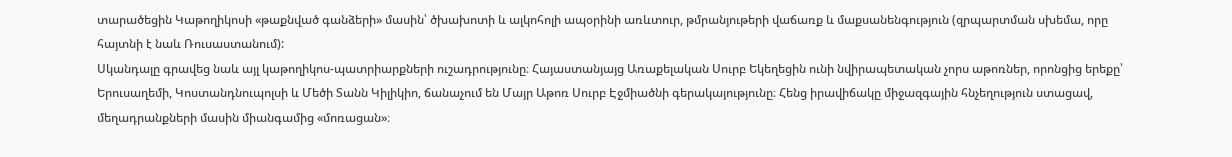տարածեցին Կաթողիկոսի «թաքնված գանձերի» մասին՝ ծխախոտի և ալկոհոլի ապօրինի առևտուր, թմրանյութերի վաճառք և մաքսանենգություն (զրպարտման սխեմա, որը հայտնի է նաև Ռուսաստանում):
Սկանդալը գրավեց նաև այլ կաթողիկոս-պատրիարքների ուշադրությունը։ Հայաստանյայց Առաքելական Սուրբ Եկեղեցին ունի նվիրապետական չորս աթոռներ, որոնցից երեքը՝ Երուսաղեմի, Կոստանդնուպոլսի և Մեծի Տանն Կիլիկիո, ճանաչում են Մայր Աթոռ Սուրբ Էջմիածնի գերակայությունը։ Հենց իրավիճակը միջազգային հնչեղություն ստացավ, մեղադրանքների մասին միանգամից «մոռացան»։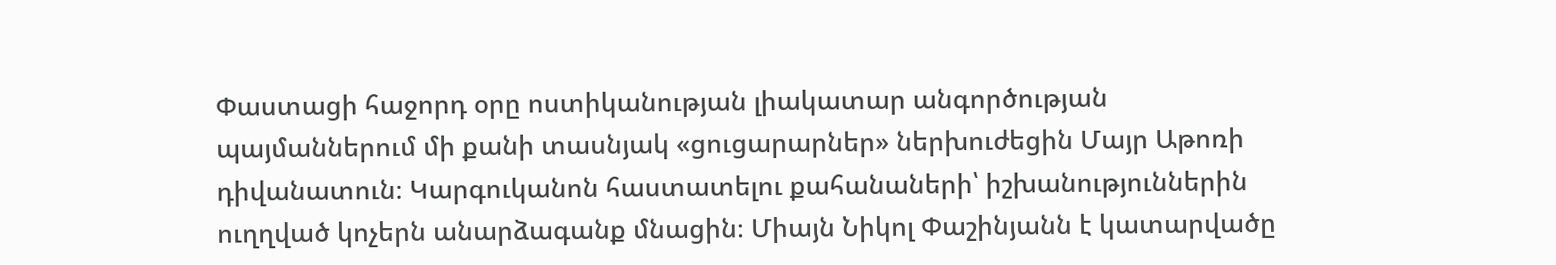Փաստացի հաջորդ օրը ոստիկանության լիակատար անգործության պայմաններում մի քանի տասնյակ «ցուցարարներ» ներխուժեցին Մայր Աթոռի դիվանատուն։ Կարգուկանոն հաստատելու քահանաների՝ իշխանություններին ուղղված կոչերն անարձագանք մնացին։ Միայն Նիկոլ Փաշինյանն է կատարվածը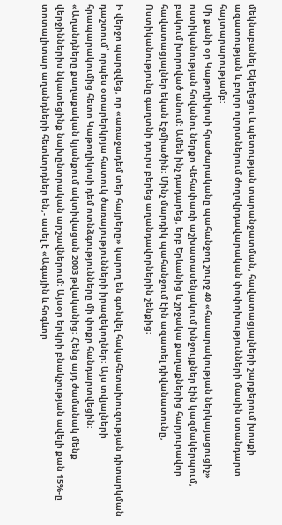մեկնաբանել Եկեղեցու և պետության տարանջատման, հավատացյալների շարքերում խոսքի ազատության և բոլոր ոլորտներում ժողովրդավարական փոփոխությունների մասին ստանդարտ հայտարարությամբ:
Մի քանի օր Կաթողիկոսի հրաժարականը պահանջող շուրջ 40 «հասարակության ներկայացուցիչ» ոստիկանության հովանու ներքո Վեհափառի աշխատասենյակում խնջույքներ էին կազմակերպում, բակում խորոված անում։ Ամեն ինչ դադարեց, երբ Երևանից և շրջակա քաղաքներից հարյուրավոր հավատացյալներ եկան Էջմիածին։ Մինչ մարդիկ պահանջում էին ազատել դիվանատունը, Ոստիկանությունը գաղտնի դուրս բերեց աղանդավորներին շենքից։

Ի վերջո պարզվեց, որ «առաջադեմ տեր հայրերը» կարող են գտնվել հակահետախուզության դիտարկման դաշտում՝ որպես օտարերկրյա հատուկ ծառայությունների իրազեկողներ։ Այս տվյալների հրապարակումից հետո Կաթողիկոսի դեմ ոտնձգությունները մի փոքր հանդարտվեցին։
«Աղանդները քաղաքական կյանքում ակտիվացան 2003 թվականից։ Հենց այդ ժամանակ մենք վերջիններիս նկատեցինք նախընտրական արշավներում։ Այսօր երկրի բնակչության ավելի քան 15%-ը տոտալիտար աղանդների հետևորդներ են,- ասել է «Ագային և հոգևոր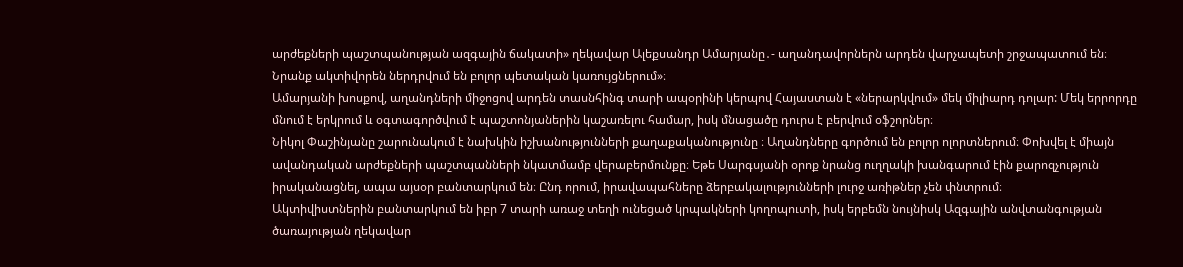արժեքների պաշտպանության ազգային ճակատի» ղեկավար Ալեքսանդր Ամարյանը․- աղանդավորներն արդեն վարչապետի շրջապատում են։ Նրանք ակտիվորեն ներդրվում են բոլոր պետական կառույցներում»։
Ամարյանի խոսքով, աղանդների միջոցով արդեն տասնհինգ տարի ապօրինի կերպով Հայաստան է «ներարկվում» մեկ միլիարդ դոլար: Մեկ երրորդը մնում է երկրում և օգտագործվում է պաշտոնյաներին կաշառելու համար, իսկ մնացածը դուրս է բերվում օֆշորներ։
Նիկոլ Փաշինյանը շարունակում է նախկին իշխանությունների քաղաքականությունը ։ Աղանդները գործում են բոլոր ոլորտներում։ Փոխվել է միայն ավանդական արժեքների պաշտպանների նկատմամբ վերաբերմունքը։ Եթե Սարգսյանի օրոք նրանց ուղղակի խանգարում էին քարոզչություն իրականացնել, ապա այսօր բանտարկում են։ Ընդ որում, իրավապահները ձերբակալությունների լուրջ առիթներ չեն փնտրում։
Ակտիվիստներին բանտարկում են իբր 7 տարի առաջ տեղի ունեցած կրպակների կողոպուտի, իսկ երբեմն նույնիսկ Ազգային անվտանգության ծառայության ղեկավար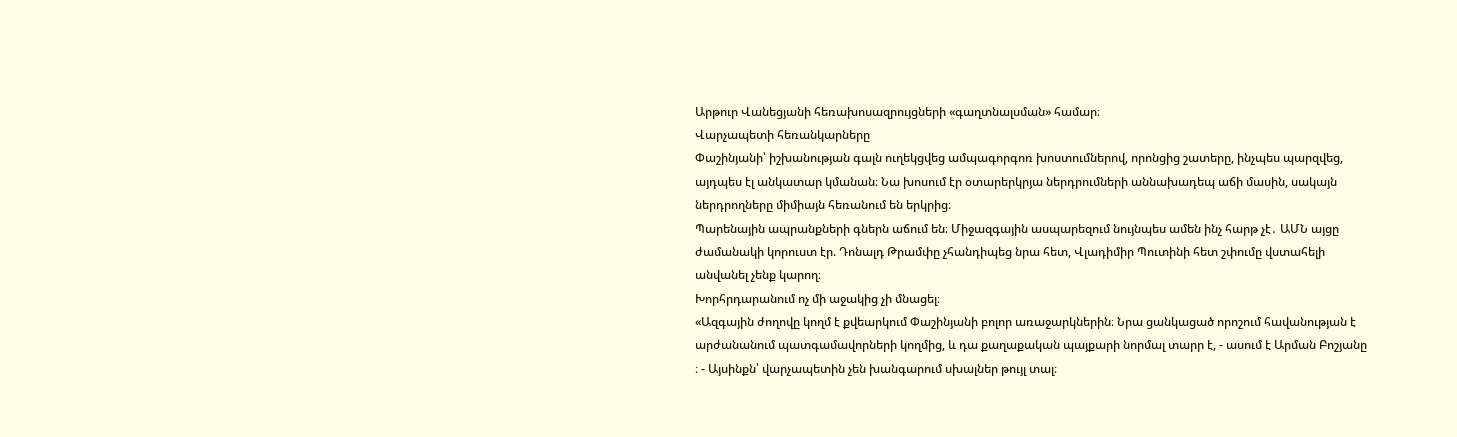Արթուր Վանեցյանի հեռախոսազրույցների «գաղտնալսման» համար։
Վարչապետի հեռանկարները
Փաշինյանի՝ իշխանության գալն ուղեկցվեց ամպագորգոռ խոստումներով, որոնցից շատերը, ինչպես պարզվեց, այդպես էլ անկատար կմանան։ Նա խոսում էր օտարերկրյա ներդրումների աննախադեպ աճի մասին, սակայն ներդրողները միմիայն հեռանում են երկրից։
Պարենային ապրանքների գներն աճում են։ Միջազգային ասպարեզում նույնպես ամեն ինչ հարթ չէ․ ԱՄՆ այցը ժամանակի կորուստ էր. Դոնալդ Թրամփը չհանդիպեց նրա հետ, Վլադիմիր Պուտինի հետ շփումը վստահելի անվանել չենք կարող։
Խորհրդարանում ոչ մի աջակից չի մնացել։
«Ազգային ժողովը կողմ է քվեարկում Փաշինյանի բոլոր առաջարկներին։ Նրա ցանկացած որոշում հավանության է արժանանում պատգամավորների կողմից, և դա քաղաքական պայքարի նորմալ տարր է, - ասում է Արման Բոշյանը ։ - Այսինքն՝ վարչապետին չեն խանգարում սխալներ թույլ տալ։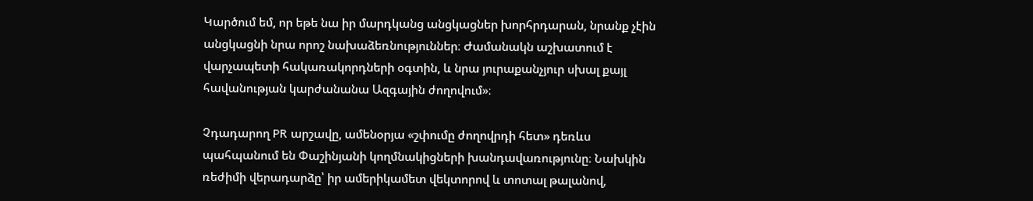Կարծում եմ, որ եթե նա իր մարդկանց անցկացներ խորհրդարան, նրանք չէին անցկացնի նրա որոշ նախաձեռնություններ։ Ժամանակն աշխատում է վարչապետի հակառակորդների օգտին, և նրա յուրաքանչյուր սխալ քայլ հավանության կարժանանա Ազգային ժողովում»։

Չդադարող PR արշավը, ամենօրյա «շփումը ժողովրդի հետ» դեռևս պահպանում են Փաշինյանի կողմնակիցների խանդավառությունը։ Նախկին ռեժիմի վերադարձը՝ իր ամերիկամետ վեկտորով և տոտալ թալանով,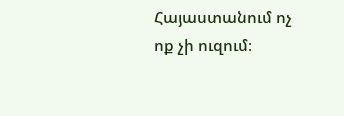Հայաստանում ոչ ոք չի ուզում։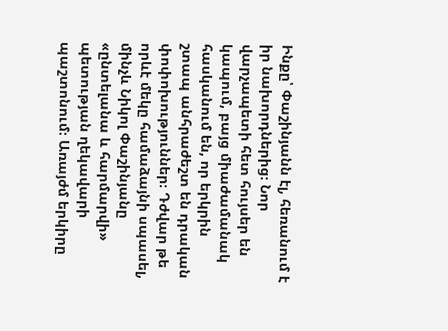Ինքը՝ Փաշինյանն էլ, հեռանում է իր նախորդներից։ Նոր վարչապետի հետ հույսեր են կապում, բայց միաժամանակ հասկանում են, որ երկրին շտապ անհրաժեշտ են դրական փոփոխություններ։ Դժվար թե որևէ մեկը համաձայնի սպասել, մինչև Նիկոլ Փաշինյանը «ընտելանա և հարմարվի» պետության ղեկավարի պաշտոնում։ Առայժմ երկիրը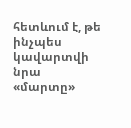հետևում է, թե ինչպես կավարտվի նրա «մարտը»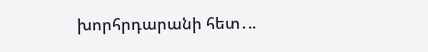խորհրդարանի հետ․..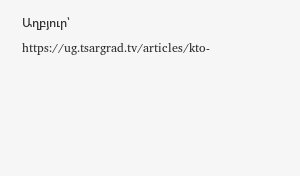Աղբյուր՝ https://ug.tsargrad.tv/articles/kto-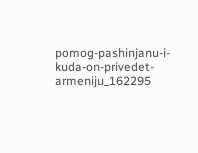pomog-pashinjanu-i-kuda-on-privedet-armeniju_162295